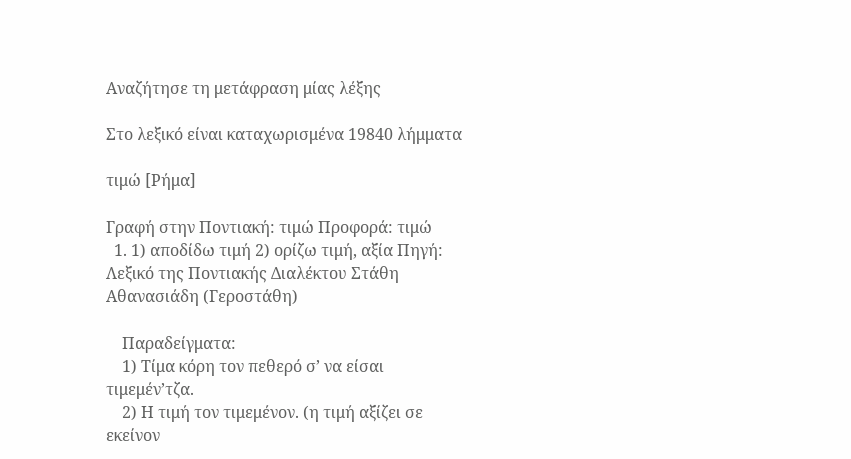Αναζήτησε τη μετάφραση μίας λέξης

Στο λεξικό είναι καταχωρισμένα 19840 λήμματα

τιμώ [Ρήμα]

Γραφή στην Ποντιακή: τιμώ Προφορά: τιμώ
  1. 1) αποδίδω τιμή 2) ορίζω τιμή, αξία Πηγή: Λεξικό της Ποντιακής Διαλέκτου Στάθη Αθανασιάδη (Γεροστάθη)

    Παραδείγματα:
    1) Τίμα κόρη τον πεθερό σ’ να είσαι τιμεμέν’τζα.
    2) Η τιμή τον τιμεμένον. (η τιμή αξίζει σε εκείνον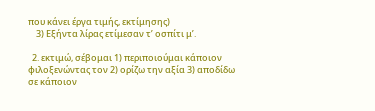που κάνει έργα τιμής, εκτίμησης)
    3) Εξήντα λίρας ετίμεσαν τ’ οσπίτι μ’.

  2. εκτιμώ, σέβομαι 1) περιποιούμαι κάποιον φιλοξενώντας τον 2) ορίζω την αξία 3) αποδίδω σε κάποιον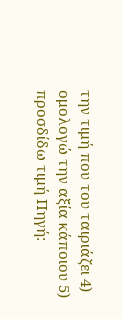την τιμή που του ταιριάζει 4) ομολογώ την αξία κάποιου 5) προσδίδω τιμή Πηγή: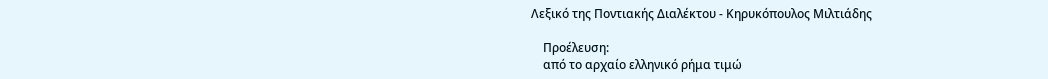Λεξικό της Ποντιακής Διαλέκτου - Κηρυκόπουλος Μιλτιάδης

    Προέλευση:
    από το αρχαίο ελληνικό ρήμα τιμώ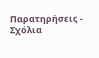Παρατηρήσεις - Σχόλια